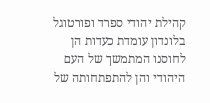קהילת יהודי ספרד ופורטוגל בלונדון עומדת כעדות הן לחוסנו המתמשך של העם היהודי והן להתפתחותה של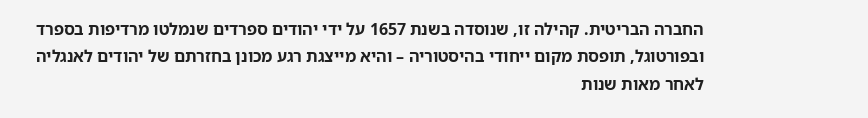החברה הבריטית. קהילה זו, שנוסדה בשנת 1657 על ידי יהודים ספרדים שנמלטו מרדיפות בספרד ובפורטוגל, תופסת מקום ייחודי בהיסטוריה – והיא מייצגת רגע מכונן בחזרתם של יהודים לאנגליה לאחר מאות שנות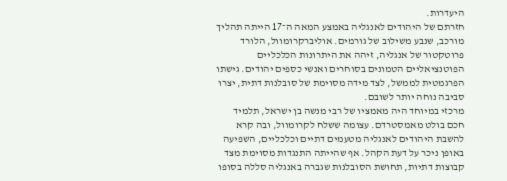היעדרות.
חזרתם של היהודים לאנגליה באמצע המאה ה־17 הייתה תהליך מורכב, שנבע משילוב של גורמים. אוליברקרומוול, הלורד פרוטקטור של אנגליה, זיהה את היתרונות הכלכליים הפוטנציאליים הטמונים בסוחרים ואנשי כספים יהודים. גישתו הפרגמטית לממשל, לצד מידה מסוימת של סובלנות דתית, יצרו סביבה נוחה יותר לשובם.
מרכזי במיוחד היה מאמציו של רבי מנשה בן ישראל, תלמיד חכם בולט מאמסטרדם. עצומה ששלח לקרומוול, ובה קרא להשבת היהודים לאנגליה מטעמים דתיים וכלכליים, השפיעה באופן ניכר על דעת הקהל. אף שהייתה התנגדות מסוימת מצד קבוצות דתיות, תחושת הסובלנות שגברה באנגליה סללה בסופו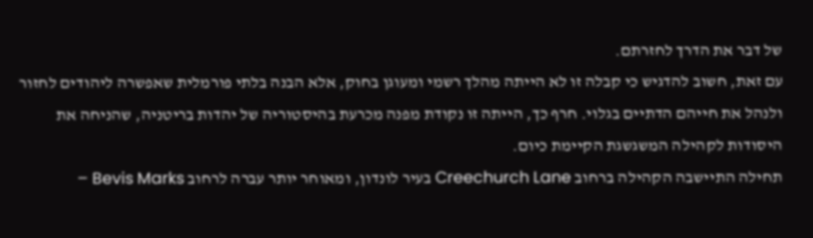של דבר את הדרך לחזרתם.
עם זאת, חשוב להדגיש כי קבלה זו לא הייתה מהלך רשמי ומעוגן בחוק, אלא הבנה בלתי פורמלית שאפשרה ליהודים לחזור ולנהל את חייהם הדתיים בגלוי. חרף כך, הייתה זו נקודת מפנה מכרעת בהיסטוריה של יהדות בריטניה, שהניחה את היסודות לקהילה המשגשגת הקיימת כיום.
תחילה התיישבה הקהילה ברחוב Creechurch Lane בעיר לונדון, ומאוחר יותר עברה לרחוב Bevis Marks –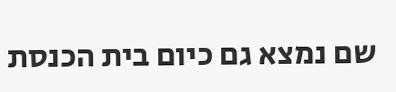שם נמצא גם כיום בית הכנסת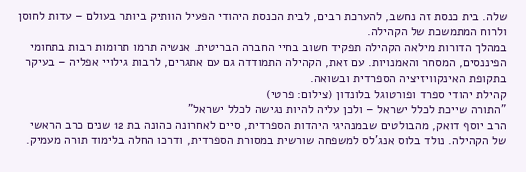שלה. בית כנסת זה נחשב, להערכת רבים, לבית הכנסת היהודי הפעיל הוותיק ביותר בעולם – עדות לחוסן ולרוח המתמשכת של הקהילה.
במהלך הדורות מילאה הקהילה תפקיד חשוב בחיי החברה הבריטית. אנשיה תרמו תרומות רבות בתחומי הפיננסים, המסחר והאמנויות. עם זאת, הקהילה התמודדה גם עם אתגרים, לרבות גילויי אפליה – בעיקר בתקופת האינקוויזיציה הספרדית ובשואה.
קהילת יהודי ספרד ופורטוגל בלונדון (צילום: פרטי)
"התורה שייכת לכלל ישראל – ולכן עליה להיות נגישה לכלל ישראל"
הרב יוסף דואק, מהבולטים שבמנהיגי היהדות הספרדית, סיים לאחרונה כהונה בת 12 שנים כרב הראשי של הקהילה. נולד בלוס אנג'לס למשפחה שורשית במסורת הספרדית, ודרכו החלה בלימוד תורה מעמיק.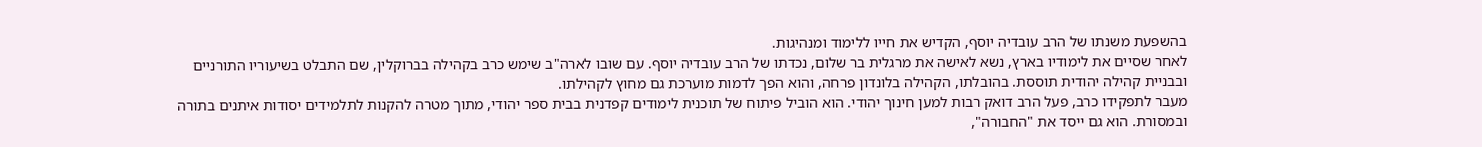בהשפעת משנתו של הרב עובדיה יוסף, הקדיש את חייו ללימוד ומנהיגות.
לאחר שסיים את לימודיו בארץ, נשא לאישה את מרגלית בר שלום, נכדתו של הרב עובדיה יוסף. עם שובו לארה"ב שימש כרב בקהילה בברוקלין, שם התבלט בשיעוריו התורניים ובבניית קהילה יהודית תוססת. בהובלתו, הקהילה בלונדון פרחה, והוא הפך לדמות מוערכת גם מחוץ לקהילתו.
מעבר לתפקידו כרב, פעל הרב דואק רבות למען חינוך יהודי. הוא הוביל פיתוח של תוכנית לימודים קפדנית בבית ספר יהודי, מתוך מטרה להקנות לתלמידים יסודות איתנים בתורה ובמסורת. הוא גם ייסד את "החבורה",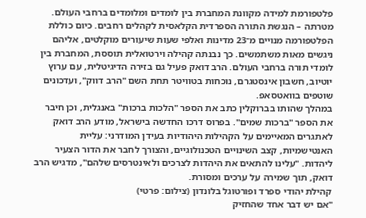פלטפורמת למידה מקוונת המחברת בין לומדים ומלומדים ברחבי העולם. מטרתה – הנגשת התורה הספרדית הקלאסית לקהלים רחבים. כיום כוללת הפלטפורמה מנויים מ־23 מדינות ואלפי שעות שיעורים מוקלטים, אליהם ניגשים מאות משתמשים. כך נבנתה קהילה וירטואלית תוססת, המחברת בין לומדי תורה ברחבי העולם. הרב דואק פעיל גם בזירה הדיגיטלית, עם ערוץ יוטיוב, חשבון אינסטגרם, נוכחות בטוויטר תחת השם "הרב דווק", ועדכונים שוטפים בוואטסאפ.
במהלך שהותו בברוקלין כתב את הספר "הלכות ברכות" באנגלית, וכן חיבר את הספר "ברכות שמים". בפרוס דרכו החדשה בישראל, מודע הרב דואק לאתגרים המאיימים על הקהילות היהודיות בעידן המודרני: עליית האנטישמיות, קצב השינויים הטכנולוגיים, והצורך לחבר את הדור הצעיר ליהדות. "עלינו להתאים את היהדות לצרכים ולאינטרסים שלהם", מדגיש הרב דואק, תוך שמירה על ערכים ומסורת.
קהילת יהודי ספרד ופורטוגל בלונדון (צילום: פרטי)
"אם יש דבר אחד שהחזיק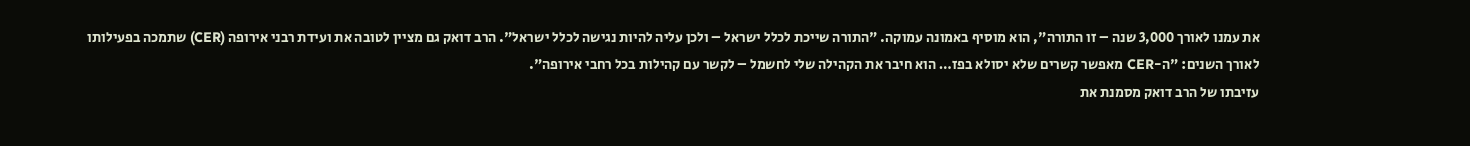את עמנו לאורך 3,000 שנה – זו התורה", הוא מוסיף באמונה עמוקה. "התורה שייכת לכלל ישראל – ולכן עליה להיות נגישה לכלל ישראל". הרב דואק גם מציין לטובה את ועידת רבני אירופה (CER) שתמכה בפעילותו לאורך השנים: "ה-CER מאפשר קשרים שלא יסולא בפז… הוא חיבר את הקהילה שלי לחשמל – לקשר עם קהילות בכל רחבי אירופה".
עזיבתו של הרב דואק מסמנת את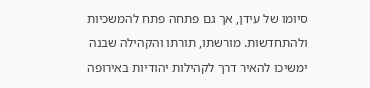סיומו של עידן, אך גם פתחה פתח להמשכיות ולהתחדשות. מורשתו, תורתו והקהילה שבנה ימשיכו להאיר דרך לקהילות יהודיות באירופה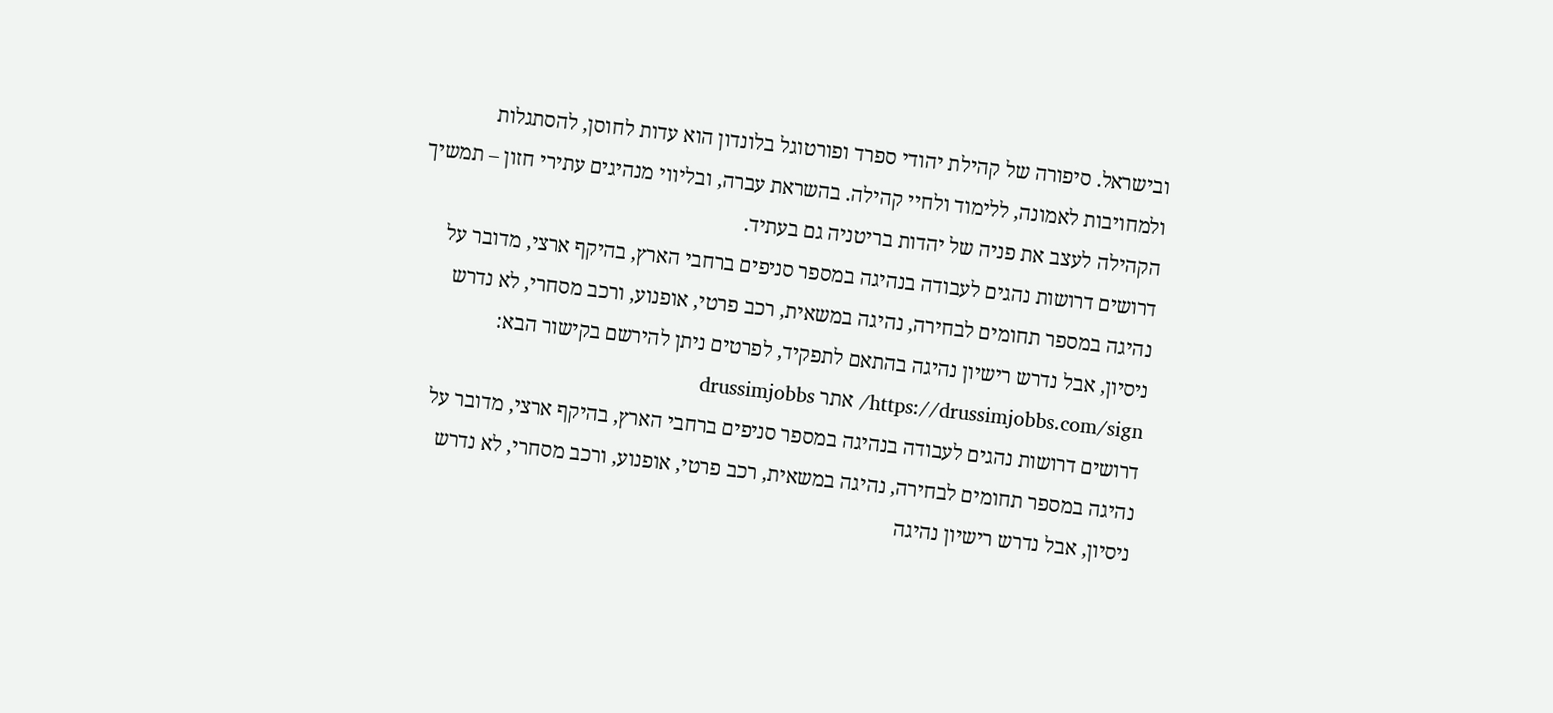ובישראל. סיפורה של קהילת יהודי ספרד ופורטוגל בלונדון הוא עדות לחוסן, להסתגלות ולמחויבות לאמונה, ללימוד ולחיי קהילה. בהשראת עברה, ובליווי מנהיגים עתירי חזון – תמשיך הקהילה לעצב את פניה של יהדות בריטניה גם בעתיד.
דרושים דרושות נהגים לעבודה בנהיגה במספר סניפים ברחבי הארץ, בהיקף ארצי, מדובר על נהיגה במספר תחומים לבחירה, נהיגה במשאית, רכב פרטי, אופנוע, ורכב מסחרי, לא נדרש ניסיון, אבל נדרש רישיון נהיגה בהתאם לתפקיד, לפרטים ניתן להירשם בקישור הבא: https://drussimjobbs.com/sign/ אתר drussimjobbs
דרושים דרושות נהגים לעבודה בנהיגה במספר סניפים ברחבי הארץ, בהיקף ארצי, מדובר על נהיגה במספר תחומים לבחירה, נהיגה במשאית, רכב פרטי, אופנוע, ורכב מסחרי, לא נדרש ניסיון, אבל נדרש רישיון נהיגה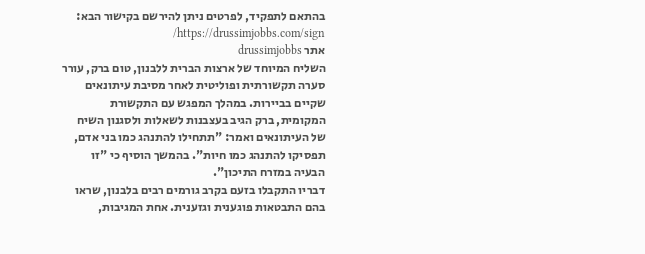בהתאם לתפקיד, לפרטים ניתן להירשם בקישור הבא: https://drussimjobbs.com/sign/
אתר drussimjobbs
השליח המיוחד של ארצות הברית ללבנון, טום ברק, עורר סערה תקשורתית ופוליטית לאחר מסיבת עיתונאים שקיים בביירות. במהלך המפגש עם התקשורת המקומית, ברק הגיב בעצבנות לשאלות ולסגנון השיח של העיתונאים ואמר: "תתחילו להתנהג כמו בני אדם, תפסיקו להתנהג כמו חיות". בהמשך הוסיף כי "זו הבעיה במזרח התיכון".
דבריו התקבלו בזעם בקרב גורמים רבים בלבנון, שראו בהם התבטאות פוגענית וגזענית. אחת המגיבות,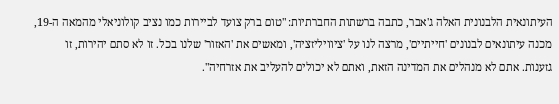העיתונאית הלבנונית האלה ג'אבר, כתבה ברשתות החברתיות: "טום ברק צועד לביירות כמו נציב קולוניאלי מהמאה ה-19, מכנה עיתונאים לבנונים 'חייתיים', מרצה לנו על 'ציוויליזציה', ומאשים את 'האזור' שלנו בכל. זו לא סתם יהירות, זו גזענות. אתם לא מנהלים את המדינה הזאת, ואתם לא יכולים להעליב את אזרחיה".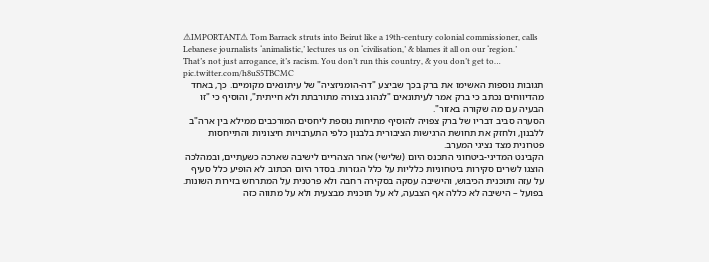⚠IMPORTANT⚠ Tom Barrack struts into Beirut like a 19th-century colonial commissioner, calls Lebanese journalists ‘animalistic,’ lectures us on ‘civilisation,’ & blames it all on our ‘region.’ That’s not just arrogance, it’s racism. You don’t run this country, & you don’t get to… pic.twitter.com/h8uS5TBCMC
תגובות נוספות האשימו את ברק בכך שביצע "דה-הומניזציה" של עיתונאים מקומיים. כך, באחד מהדיווחים נכתב כי ברק אמר לעיתונאים "לנהוג בצורה מתורבתת ולא חייתית", והוסיף כי "זו הבעיה עם מה שקורה באזור".
הסערה סביב דבריו של ברק צפויה להוסיף מתיחות נוספת ליחסים המורכבים ממילא בין ארה"ב ללבנון, ולחזק את תחושת הרגישות הציבורית בלבנון כלפי התערבויות חיצוניות והתייחסות פטרונית מצד נציגי המערב.
הקבינט המדיני-ביטחוני התכנס היום (שלישי) אחר הצהריים לישיבה שארכה כשעתיים, ובמהלכה הוצגו לשרים סקירות ביטחוניות כלליות על כלל הגזרות. בסדר היום הכתוב לא הופיע כלל סעיף על עזה ותוכנית הכיבוש, והישיבה עסקה בסקירה רחבה ולא פרטנית על המתרחש בזירות השונות. בפועל – הישיבה לא כללה אף הצבעה, לא על תוכנית מבצעית ולא על מתווה כזה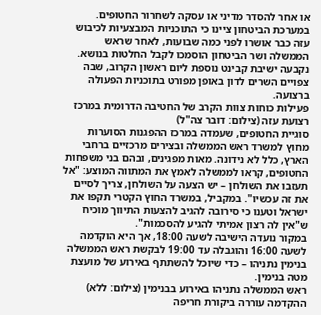או אחר להסדר מדיני או עסקה לשחרור החטופים.
במערכת הביטחון ציינו כי התוכניות המבצעיות לכיבוש עזה כבר אושרו לפני כמה שבועות, לאחר שראש הממשלה ושר הביטחון הוסמכו לקבל החלטות בנושא. נקבעה ישיבת קבינט נוספת ליום ראשון הקרוב, שבה צפויים השרים לדון באופן מפורט בתוכניות הפעולה ברצועה.
פעילות כוחות צוות הקרב של החטיבה הדרומית במרכז רצועת עזה (צילום: דובר צה"ל)
סוגיית החטופים, שעמדה במרכז ההפגנות הסוערות מחוץ למשרד ראש הממשלה ובצירים מרכזיים ברחבי הארץ, כלל לא נידונה. מאות מפגינים, ובהם בני משפחות החטופים, קראו לממשלה לאמץ את המתווה המוצע: "אל תעזבו את השולחן – יש הצעה על השולחן, צריך לסיים את זה עכשיו". במקביל, במשרד החוץ הקטרי תקפו את ישראל וטענו כי סירובה להגיב להצעות התיווך מוכיח ש"אין לה רצון אמיתי להגיע להסכמות".
במקור נועדה הישיבה לשעה 18:00, אך היא הוקדמה לשעה 16:00 והוגבלה עד 19:00 לבקשת ראש הממשלה בנימין נתניהו – כדי שיוכל להשתתף באירוע של מועצת מטה בנימין.
ראש הממשלה נתניהו באירוע בבנימין (צילום: ללא)
ההקדמה עוררה ביקורת חריפה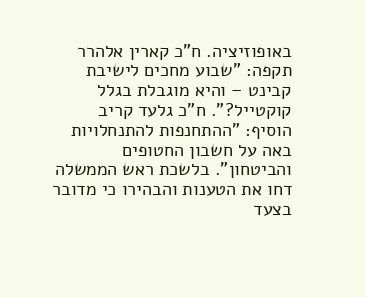באופוזיציה. ח"כ קארין אלהרר תקפה: "שבוע מחכים לישיבת קבינט – והיא מוגבלת בגלל קוקטייל?". ח"כ גלעד קריב הוסיף: "ההתחנפות להתנחלויות באה על חשבון החטופים והביטחון". בלשכת ראש הממשלה דחו את הטענות והבהירו כי מדובר בצעד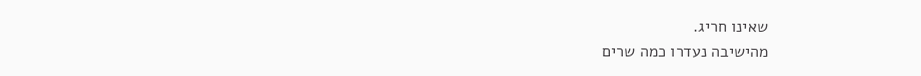שאינו חריג.
מהישיבה נעדרו כמה שרים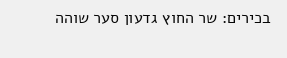בכירים: שר החוץ גדעון סער שוהה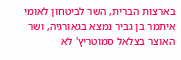בארצות הברית, השר לביטחון לאומי איתמר בן גביר נמצא בגאורגיה, ושר האוצר בצלאל סמוטריץ' לא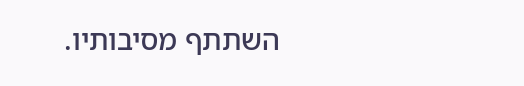השתתף מסיבותיו.